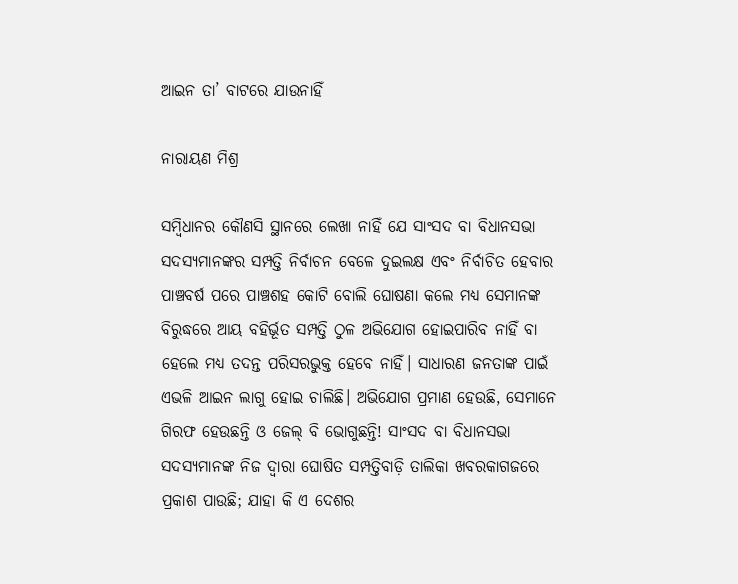ଆଇନ ତା’ ବାଟରେ ଯାଉନାହିଁ

ନାରାୟଣ ମିଶ୍ର

ସମ୍ବିଧାନର କୌଣସି ସ୍ଥାନରେ ଲେଖା ନାହିଁ ଯେ ସାଂସଦ ବା ବିଧାନସଭା ସଦସ୍ୟମାନଙ୍କର ସମ୍ପତ୍ତି ନିର୍ବାଚନ ବେଳେ ଦୁଇଲକ୍ଷ ଏବଂ ନିର୍ବାଚିତ ହେବାର ପାଞ୍ଚବର୍ଷ ପରେ ପାଞ୍ଚଶହ କୋଟି ବୋଲି ଘୋଷଣା କଲେ ମଧ୍ୟ ସେମାନଙ୍କ ବିରୁଦ୍ଧରେ ଆୟ ବହିର୍ଭୂତ ସମ୍ପତ୍ତି ଠୁଳ ଅଭିଯୋଗ ହୋଇପାରିବ ନାହିଁ ବା ହେଲେ ମଧ୍ୟ ତଦନ୍ତ ପରିସରଭୁକ୍ତ ହେବେ ନାହିଁ। ସାଧାରଣ ଜନତାଙ୍କ ପାଇଁ ଏଭଳି ଆଇନ ଲାଗୁ ହୋଇ ଚାଲିଛି। ଅଭିଯୋଗ ପ୍ରମାଣ ହେଉଛି, ସେମାନେ ଗିରଫ ହେଉଛନ୍ତି ଓ ଜେଲ୍‌ ବି ଭୋଗୁଛନ୍ତି! ସାଂସଦ ବା ବିଧାନସଭା ସଦସ୍ୟମାନଙ୍କ ନିଜ ଦ୍ୱାରା ଘୋଷିତ ସମ୍ପତ୍ତିବାଡ଼ି ତାଲିକା ଖବରକାଗଜରେ ପ୍ରକାଶ ପାଉଛି; ଯାହା କି ଏ ଦେଶର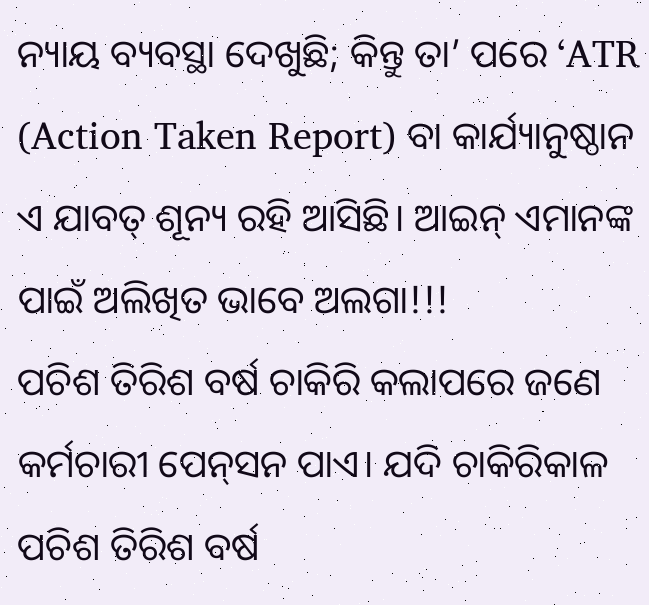ନ୍ୟାୟ ବ୍ୟବସ୍ଥା ଦେଖୁଛି; କିନ୍ତୁ ତା’ ପରେ ‘ATR (Action Taken Report) ବା କାର୍ଯ୍ୟାନୁଷ୍ଠାନ ଏ ଯାବତ୍‌ ଶୂନ୍ୟ ରହି ଆସିଛି। ଆଇନ୍‌ ଏମାନଙ୍କ ପାଇଁ ଅଲିଖିତ ଭାବେ ଅଲଗା!!!
ପଚିଶ ତିରିଶ ବର୍ଷ ଚାକିରି କଲାପରେ ଜଣେ କର୍ମଚାରୀ ପେନ୍‌ସନ ପାଏ। ଯଦି ଚାକିରିକାଳ ପଚିଶ ତିରିଶ ବର୍ଷ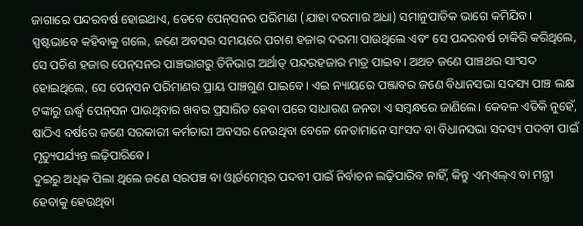ଜାଗାରେ ପନ୍ଦରବର୍ଷ ହୋଇଥାଏ, ତେବେ ପେନ୍‌ସନର ପରିମାଣ (ଯାହା ଦରମାର ଅଧା) ସମାନୁପାତିକ ଭାଗେ କମିଯିବ। ସ୍ପଷ୍ଟଭାବେ କହିବାକୁ ଗଲେ, ଜଣେ ଅବସର ସମୟରେ ପଚାଶ ହଜାର ଦରମା ପାଉଥିଲେ ଏବଂ ସେ ପନ୍ଦରବର୍ଷ ଚାକିରି କରିଥିଲେ, ସେ ପଚିଶ ହଜାର ପେନ୍‌ସନର ପାଞ୍ଚଭାଗରୁ ତିନିଭାଗ ଅର୍ଥାତ୍‌ ପନ୍ଦରହଜାର ମାତ୍ର ପାଇବ। ଅଥଚ ଜଣେ ପାଞ୍ଚଥର ସାଂସଦ ହୋଇଥିଲେ, ସେ ପେନ୍‌ସନ ପରିମାଣର ପ୍ରାୟ ପାଞ୍ଚଗୁଣ ପାଇବେ। ଏଇ ନ୍ୟାୟରେ ପଞ୍ଜାବର ଜଣେ ବିଧାନସଭା ସଦସ୍ୟ ପାଞ୍ଚ ଲକ୍ଷ ଟଙ୍କାରୁ ଊର୍ଦ୍ଧ୍ୱ ପେନ୍‌ସନ ପାଉଥିବାର ଖବର ପ୍ରସାରିତ ହେବା ପରେ ସାଧାରଣ ଜନତା ଏ ସମ୍ବନ୍ଧରେ ଜାଣିଲେ। କେବଳ ଏତିକି ନୁହେଁ, ଷାଠିଏ ବର୍ଷରେ ଜଣେ ସରକାରୀ କର୍ମଚାରୀ ଅବସର ନେଉଥିବା ବେଳେ ନେତାମାନେ ସାଂସଦ ବା ବିଧାନସଭା ସଦସ୍ୟ ପଦବୀ ପାଇଁ ମୃତ୍ୟୁପର୍ଯ୍ୟନ୍ତ ଲଢ଼ିପାରିବେ।
ଦୁଇରୁ ଅଧିକ ପିଲା ଥିଲେ ଜଣେ ସରପଞ୍ଚ ବା ଓ୍ବାର୍ଡମେମ୍ବର ପଦବୀ ପାଇଁ ନିର୍ବାଚନ ଲଢ଼ିପାରିବ ନାହିଁ, କିନ୍ତୁ ଏମ୍‌ଏଲ୍‌ଏ ବା ମନ୍ତ୍ରୀ ହେବାକୁ ହେଉଥିବା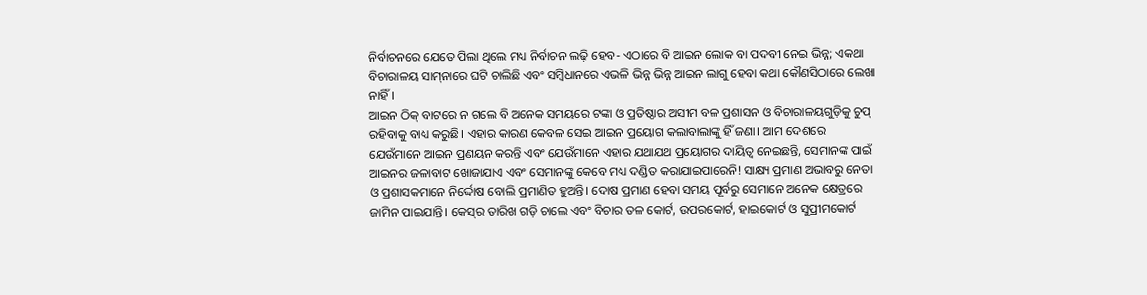ନିର୍ବାଚନରେ ଯେତେ ପିଲା ଥିଲେ ମଧ୍ୟ ନିର୍ବାଚନ ଲଢ଼ି ହେବ- ଏଠାରେ ବି ଆଇନ ଲୋକ ବା ପଦବୀ ନେଇ ଭିନ୍ନ; ଏକଥା ବିଚାରାଳୟ ସାମ୍‌ନାରେ ଘଟି ଚାଲିଛି ଏବଂ ସମ୍ବିଧାନରେ ଏଭଳି ଭିନ୍ନ ଭିନ୍ନ ଆଇନ ଲାଗୁ ହେବା କଥା କୌଣସିଠାରେ ଲେଖା ନାହିଁ।
ଆଇନ ଠିକ୍‌ ବାଟରେ ନ ଗଲେ ବି ଅନେକ ସମୟରେ ଟଙ୍କା ଓ ପ୍ରତିଷ୍ଠାର ଅସୀମ ବଳ ପ୍ରଶାସନ ଓ ବିଚାରାଳୟଗୁଡ଼ିକୁ ଚୁପ୍‌ ରହିବାକୁ ବାଧ୍ୟ କରୁଛି। ଏହାର କାରଣ କେବଳ ସେଇ ଆଇନ ପ୍ରୟୋଗ କଲାବାଲାଙ୍କୁ ହିଁ ଜଣା। ଆମ ଦେଶରେ ଯେଉଁମାନେ ଆଇନ ପ୍ରଣୟନ କରନ୍ତି ଏବଂ ଯେଉଁମାନେ ଏହାର ଯଥାଯଥ ପ୍ରୟୋଗର ଦାୟିତ୍ୱ ନେଇଛନ୍ତି, ସେମାନଙ୍କ ପାଇଁ ଆଇନର ଜଳାବାଟ ଖୋଜାଯାଏ ଏବଂ ସେମାନଙ୍କୁ କେବେ ମଧ୍ୟ ଦଣ୍ଡିତ କରାଯାଇପାରେନି! ସାକ୍ଷ୍ୟ ପ୍ରମାଣ ଅଭାବରୁ ନେତା ଓ ପ୍ରଶାସକମାନେ ନିର୍ଦ୍ଦୋଷ ବୋଲି ପ୍ରମାଣିତ ହୁଅନ୍ତି। ଦୋଷ ପ୍ରମାଣ ହେବା ସମୟ ପୂର୍ବରୁ ସେମାନେ ଅନେକ କ୍ଷେତ୍ରରେ ଜାମିନ ପାଇଯାନ୍ତି। କେସ୍‌ର ତାରିଖ ଗଡ଼ି ଚାଲେ ଏବଂ ବିଚାର ତଳ କୋର୍ଟ, ଉପରକୋର୍ଟ, ହାଇକୋର୍ଟ ଓ ସୁପ୍ରୀମକୋର୍ଟ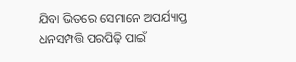ଯିବା ଭିତରେ ସେମାନେ ଅପର୍ଯ୍ୟାପ୍ତ ଧନସମ୍ପତ୍ତି ପରପିଢ଼ି ପାଇଁ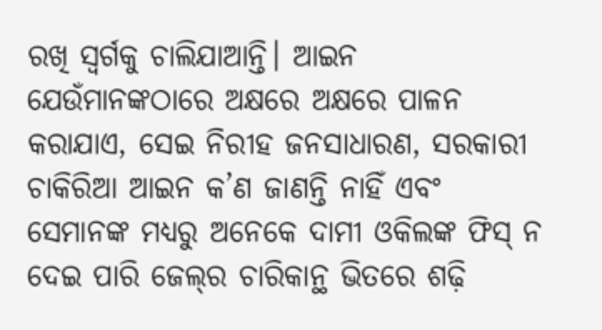ରଖି ସ୍ବର୍ଗକୁ ଚାଲିଯାଆନ୍ତି। ଆଇନ ଯେଉଁମାନଙ୍କଠାରେ ଅକ୍ଷରେ ଅକ୍ଷରେ ପାଳନ କରାଯାଏ, ସେଇ ନିରୀହ ଜନସାଧାରଣ, ସରକାରୀ ଚାକିରିଆ ଆଇନ କ’ଣ ଜାଣନ୍ତି ନାହିଁ ଏବଂ ସେମାନଙ୍କ ମଧ୍ୟରୁ ଅନେକେ ଦାମୀ ଓକିଲଙ୍କ ଫିସ୍‌ ନ ଦେଇ ପାରି ଜେଲ୍‌ର ଚାରିକାନ୍ଥ ଭିତରେ ଶଢ଼ି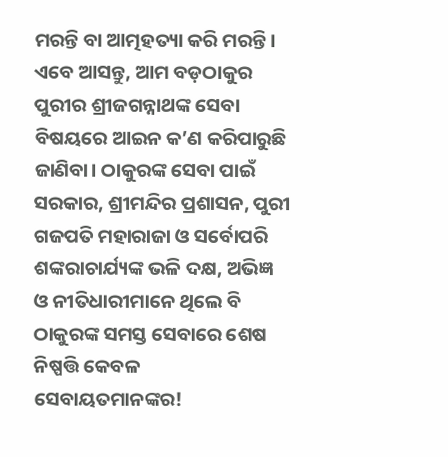ମରନ୍ତି ବା ଆତ୍ମହତ୍ୟା କରି ମରନ୍ତି।
ଏବେ ଆସନ୍ତୁ, ଆମ ବଡ଼ଠାକୁର ପୁରୀର ଶ୍ରୀଜଗନ୍ନାଥଙ୍କ ସେବା ବିଷୟରେ ଆଇନ କ’ଣ କରିପାରୁଛି ଜାଣିବା। ଠାକୁରଙ୍କ ସେବା ପାଇଁ ସରକାର, ଶ୍ରୀମନ୍ଦିର ପ୍ରଶାସନ, ପୁରୀ ଗଜପତି ମହାରାଜା ଓ ସର୍ବୋପରି ଶଙ୍କରାଚାର୍ଯ୍ୟଙ୍କ ଭଳି ଦକ୍ଷ, ଅଭିଜ୍ଞ ଓ ନୀତିଧାରୀମାନେ ଥିଲେ ବି ଠାକୁରଙ୍କ ସମସ୍ତ ସେବାରେ ଶେଷ ନିଷ୍ପତ୍ତି କେବଳ ସେବାୟତମାନଙ୍କର!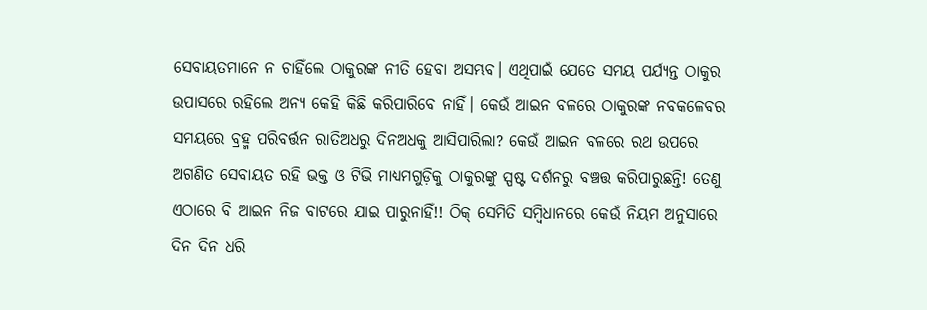ସେବାୟତମାନେ ନ ଚାହିଁଲେ ଠାକୁରଙ୍କ ନୀତି ହେବା ଅସମ୍ଭବ। ଏଥିପାଇଁ ଯେତେ ସମୟ ପର୍ଯ୍ୟନ୍ତ ଠାକୁର ଉପାସରେ ରହିଲେ ଅନ୍ୟ କେହି କିଛି କରିପାରିବେ ନାହିଁ। କେଉଁ ଆଇନ ବଳରେ ଠାକୁରଙ୍କ ନବକଳେବର ସମୟରେ ବ୍ରହ୍ମ ପରିବର୍ତ୍ତନ ରାତିଅଧରୁ ଦିନଅଧକୁ ଆସିପାରିଲା? କେଉଁ ଆଇନ ବଳରେ ରଥ ଉପରେ ଅଗଣିତ ସେବାୟତ ରହି ଭକ୍ତ ଓ ଟିଭି ମାଧ୍ୟମଗୁଡ଼ିକୁ ଠାକୁରଙ୍କୁ ସ୍ପଷ୍ଟ ଦର୍ଶନରୁ ବଞ୍ଚତ୍ତ କରିପାରୁଛନ୍ତି! ତେଣୁ ଏଠାରେ ବି ଆଇନ ନିଜ ବାଟରେ ଯାଇ ପାରୁନାହିଁ!! ଠିକ୍‌ ସେମିତି ସମ୍ବିଧାନରେ କେଉଁ ନିୟମ ଅନୁସାରେ ଦିନ ଦିନ ଧରି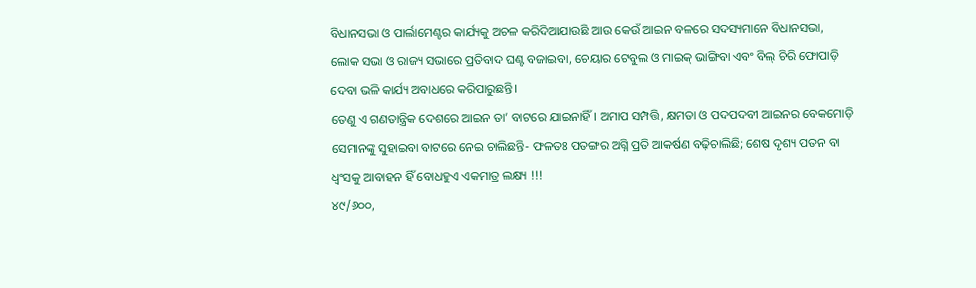ବିଧାନସଭା ଓ ପାର୍ଲାମେଣ୍ଟର କାର୍ଯ୍ୟକୁ ଅଚଳ କରିଦିଆଯାଉଛି ଆଉ କେଉଁ ଆଇନ ବଳରେ ସଦସ୍ୟମାନେ ବିଧାନସଭା, ଲୋକ ସଭା ଓ ରାଜ୍ୟ ସଭାରେ ପ୍ରତିବାଦ ଘଣ୍ଟ ବଜାଇବା, ଚେୟାର ଟେବୁଲ ଓ ମାଇକ୍‌ ଭାଙ୍ଗିବା ଏବଂ ବିଲ୍‌ ଚିରି ଫୋପାଡ଼ି ଦେବା ଭଳି କାର୍ଯ୍ୟ ଅବାଧରେ କରିପାରୁଛନ୍ତି।
ତେଣୁ ଏ ଗଣତାନ୍ତ୍ରିକ ଦେଶରେ ଆଇନ ତା’ ବାଟରେ ଯାଇନାହିଁ। ଅମାପ ସମ୍ପତ୍ତି, କ୍ଷମତା ଓ ପଦପଦବୀ ଆଇନର ବେକମୋଡ଼ି ସେମାନଙ୍କୁ ସୁହାଇବା ବାଟରେ ନେଇ ଚାଲିଛନ୍ତି- ଫଳତଃ ପତଙ୍ଗର ଅଗ୍ନି ପ୍ରତି ଆକର୍ଷଣ ବଢ଼ିଚାଲିଛି; ଶେଷ ଦୃଶ୍ୟ ପତନ ବା ଧ୍ୱଂସକୁ ଆବାହନ ହିଁ ବୋଧହୁଏ ଏକମାତ୍ର ଲକ୍ଷ୍ୟ !!!
୪୯/୬୦୦,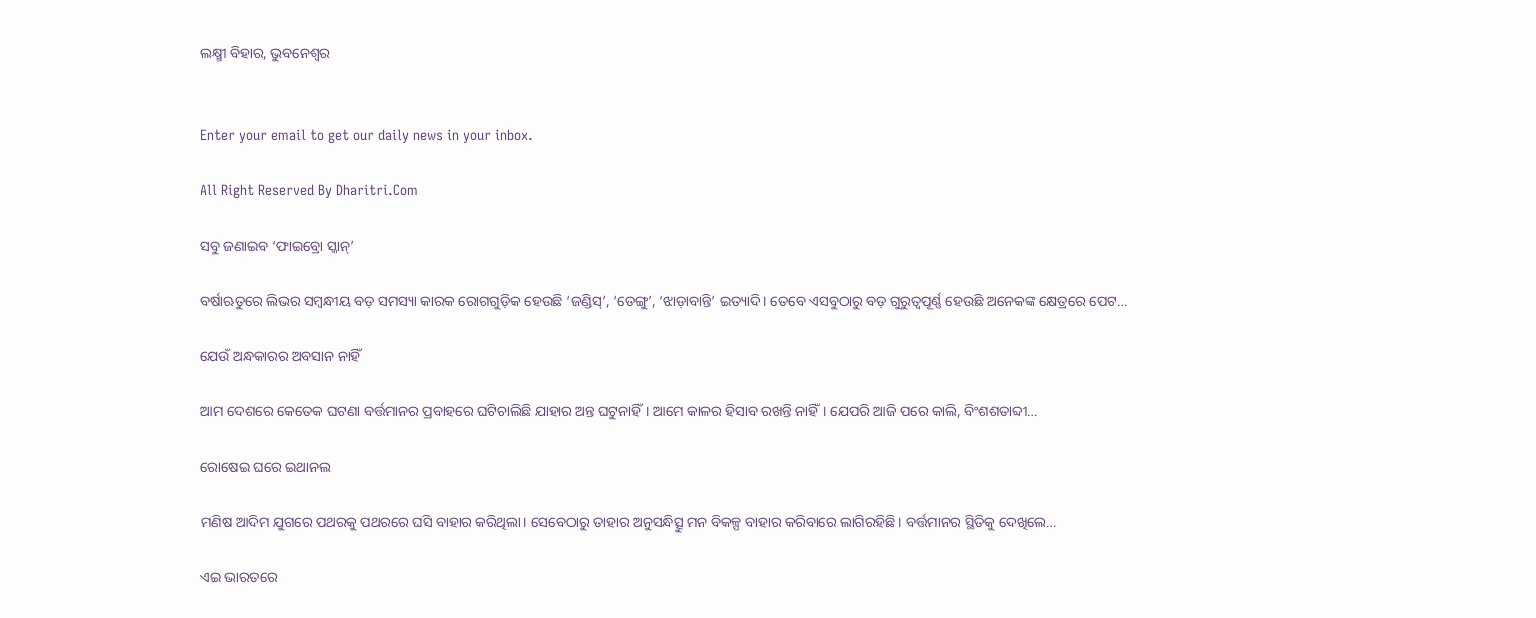ଲକ୍ଷ୍ମୀ ବିହାର, ଭୁବନେଶ୍ୱର


Enter your email to get our daily news in your inbox.

All Right Reserved By Dharitri.Com

ସବୁ ଜଣାଇବ ‘ଫାଇବ୍ରୋ ସ୍କାନ୍‌’

ବର୍ଷାଋତୁରେ ଲିଭର ସମ୍ବନ୍ଧୀୟ ବଡ଼ ସମସ୍ୟା କାରକ ରୋଗଗୁଡ଼ିକ ହେଉଛି ‘ଜଣ୍ଡିସ୍‌’, ‘ଡେଙ୍ଗୁ’, ‘ଝାଡ଼ାବାନ୍ତି’ ଇତ୍ୟାଦି। ତେବେ ଏସବୁଠାରୁ ବଡ଼ ଗୁରୁତ୍ୱପୂର୍ଣ୍ଣ ହେଉଛି ଅନେକଙ୍କ କ୍ଷେତ୍ରରେ ପେଟ…

ଯେଉଁ ଅନ୍ଧକାରର ଅବସାନ ନାହିଁ

ଆମ ଦେଶରେ କେତେକ ଘଟଣା ବର୍ତ୍ତମାନର ପ୍ରବାହରେ ଘଟିଚାଲିଛି ଯାହାର ଅନ୍ତ ଘଟୁନାହିଁ। ଆମେ କାଳର ହିସାବ ରଖନ୍ତି ନାହିଁ। ଯେପରି ଆଜି ପରେ କାଲି, ବିଂଶଶତାବ୍ଦୀ…

ରୋଷେଇ ଘରେ ଇଥାନଲ

ମଣିଷ ଆଦିମ ଯୁଗରେ ପଥରକୁ ପଥରରେ ଘସି ବାହାର କରିଥିଲା। ସେବେଠାରୁ ତାହାର ଅନୁସନ୍ଧିତ୍ସୁ ମନ ବିକଳ୍ପ ବାହାର କରିବାରେ ଲାଗିରହିଛି। ବର୍ତ୍ତମାନର ସ୍ଥିତିକୁ ଦେଖିଲେ…

ଏଇ ଭାରତରେ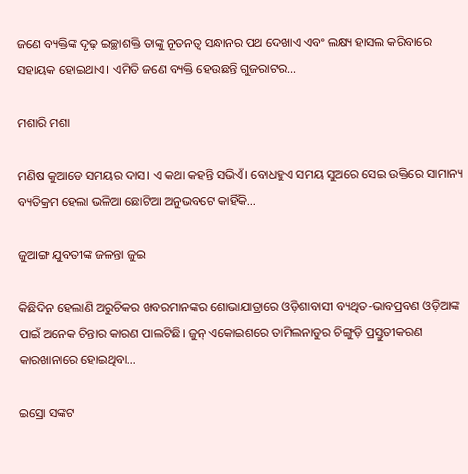ଜଣେ ବ୍ୟକ୍ତିଙ୍କ ଦୃଢ଼ ଇଚ୍ଛାଶକ୍ତି ତାଙ୍କୁ ନୂତନତ୍ୱ ସନ୍ଧାନର ପଥ ଦେଖାଏ ଏବଂ ଲକ୍ଷ୍ୟ ହାସଲ କରିବାରେ ସହାୟକ ହୋଇଥାଏ। ଏମିତି ଜଣେ ବ୍ୟକ୍ତି ହେଉଛନ୍ତି ଗୁଜରାଟର…

ମଶାରି ମଶା

ମଣିଷ କୁଆଡେ ସମୟର ଦାସ। ଏ କଥା କହନ୍ତି ସଭିଏଁ। ବୋଧହୁଏ ସମୟ ସୁଅରେ ସେଇ ଉକ୍ତିରେ ସାମାନ୍ୟ ବ୍ୟତିକ୍ରମ ହେଲା ଭଳିଆ ଛୋଟିଆ ଅନୁଭବଟେ କାହିଁକି…

ଜୁଆଙ୍ଗ ଯୁବତୀଙ୍କ ଜଳନ୍ତା ଜୁଇ

କିଛିଦିନ ହେଲାଣି ଅରୁଚିକର ଖବରମାନଙ୍କର ଶୋଭାଯାତ୍ରାରେ ଓଡ଼ିଶାବାସୀ ବ୍ୟଥିତ-ଭାବପ୍ରବଣ ଓଡ଼ିଆଙ୍କ ପାଇଁ ଅନେକ ଚିନ୍ତାର କାରଣ ପାଲଟିଛି। ଜୁନ୍‌ ଏକୋଇଶରେ ତାମିଲନାଡୁର ଚିଙ୍ଗୁଡ଼ି ପ୍ରସ୍ତୁତୀକରଣ କାରଖାନାରେ ହୋଇଥିବା…

ଇସ୍ରୋ ସଙ୍କଟ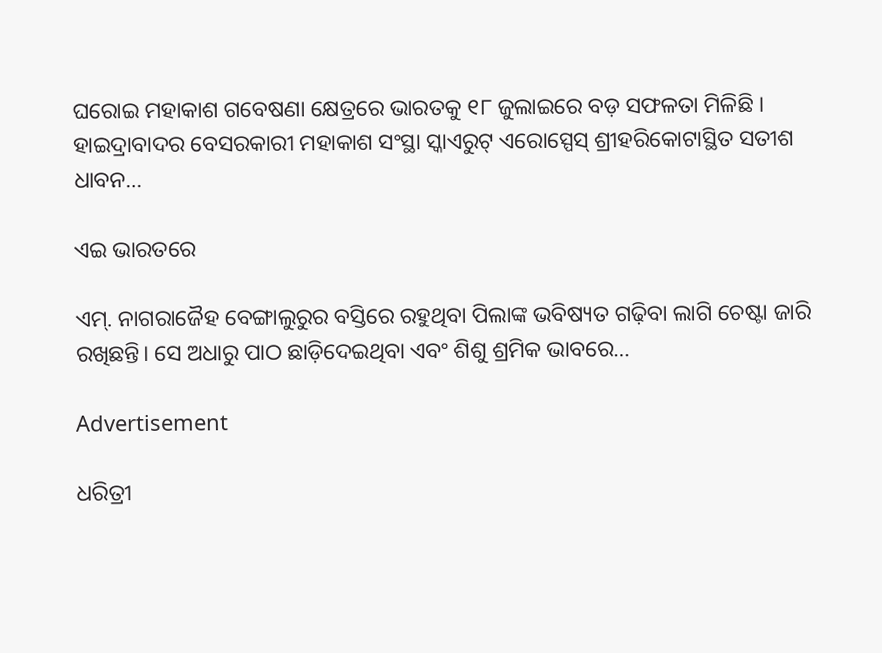ଘରୋଇ ମହାକାଶ ଗବେଷଣା କ୍ଷେତ୍ରରେ ଭାରତକୁ ୧୮ ଜୁଲାଇରେ ବଡ଼ ସଫଳତା ମିଳିଛି । ହାଇଦ୍ରାବାଦର ବେସରକାରୀ ମହାକାଶ ସଂସ୍ଥା ସ୍କାଏରୁଟ୍‌ ଏରୋସ୍ପେସ୍‌ ଶ୍ରୀହରିକୋଟାସ୍ଥିତ ସତୀଶ ଧାବନ…

ଏଇ ଭାରତରେ

ଏମ୍‌. ନାଗରାଜୈହ ବେଙ୍ଗାଲୁରୁର ବସ୍ତିରେ ରହୁଥିବା ପିଲାଙ୍କ ଭବିଷ୍ୟତ ଗଢ଼ିବା ଲାଗି ଚେଷ୍ଟା ଜାରି ରଖିଛନ୍ତି। ସେ ଅଧାରୁ ପାଠ ଛାଡ଼ିଦେଇଥିବା ଏବଂ ଶିଶୁ ଶ୍ରମିକ ଭାବରେ…

Advertisement

ଧରିତ୍ରୀ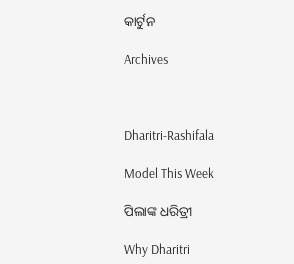କାର୍ଟୁନ

Archives



Dharitri-Rashifala

Model This Week

ପିଲାଙ୍କ ଧରିତ୍ରୀ

Why Dharitri